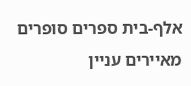אלף-בית ספרים סופרים מאיירים עניין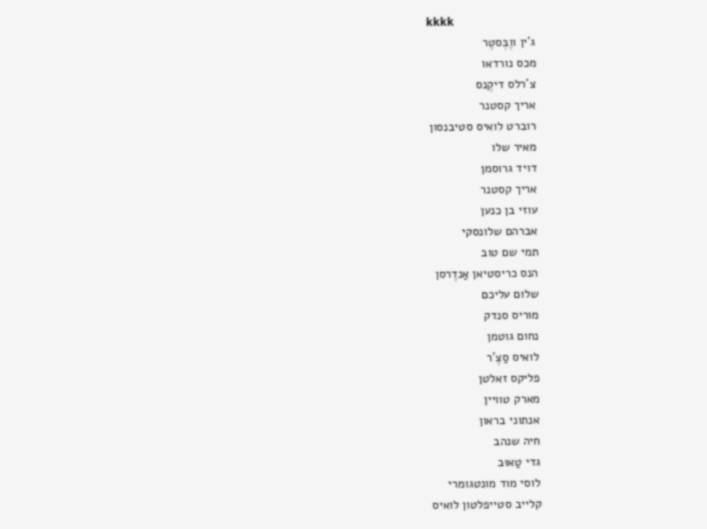kkkk
ג'ין ווֶבְּסטֶר
מכס נורדאו
צ'רלס דיקֶנס
אריך קסטנר
רוברט לואיס סטיבנסון
מאיר שלו
דויד גרוסמן
אריך קסטנר
עוזי בן כנען
אברהם שלונסקי
תמי שם טוב
הנס כריסטיאן אַנדֶרסן
שלום עליכם
מוריס סנדק
נחום גוטמן
לואיס סַצֶ'ר
פליקס זאלטן
מארק טוויין
אנתוני בראון
חיה שנהב
גדי טַאוּב
לוסי מוד מונטגומרי
קלייב סטייפלטון לואיס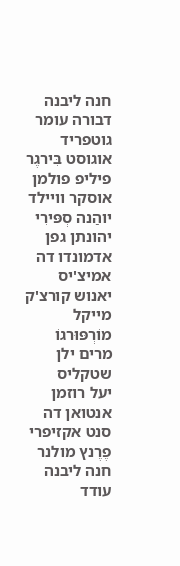חנה ליבנה
דבורה עומר
גוטפריד אוגוסט בִּירגֶר
פיליפ פולמן
אוסקר וויילד
יוהַנה סְפּירִי
יהונתן גפן
אדמונדו דה אמיצ'יס
יאנוש קורצ'ק
מייקל מוֹרְפּוּרגוֹ
מרים ילן שטקליס
יעל רוזמן
אנטואן דה סנט אקזיפרי
פֶרֶנץ מולנר
חנה ליבנה
עודד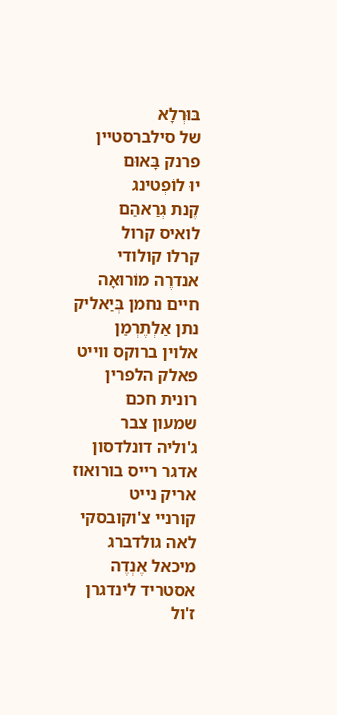בּוּרְלָא
של סילברסטיין
פרנק בָּאוּם
יוּ לוֹפְטינג
קֶנת גְרַאהַם
לואיס קרול
קרלו קולודי
אנדרֶה מוֹרוּאָה
חיים נחמן בְּיַאליק
נתן אַלְתֶרְמַן
אלוין ברוקס ווייט
פאלק הלפרין
רונית חכם
שמעון צבר
ג'וליה דונלדסון
אדגר רייס בורואוז
אריק נייט
קורניי צ'וקובסקי
לאה גולדברג
מיכאל אֶנְדֶה
אסטריד לינדגרן
ז'ול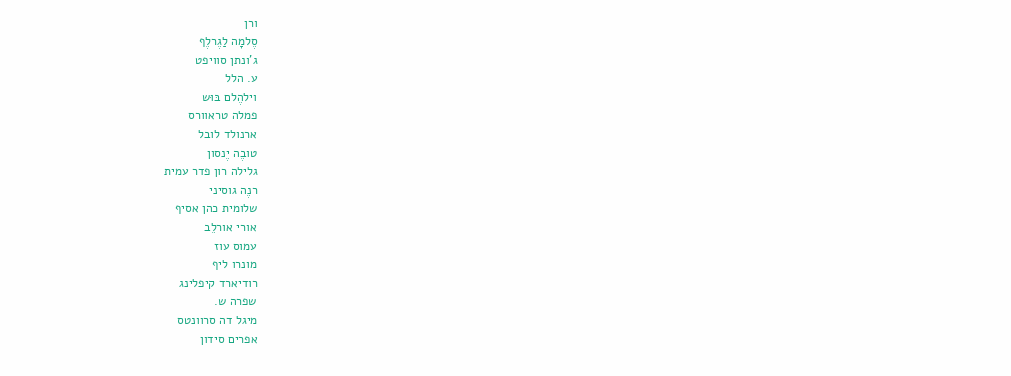ורן
סֶלמָה לַגֶרלֶף
ג'ונתן סוויפט
ע. הלל
וילהֶלם בּוּש
פמלה טראוורס
ארנולד לובל
טובֶה יֶנסון
גלילה רון פדר עמית
רנֶה גוסיני
שלומית כהן אסיף
אורי אורלֵב
עמוס עוז
מונרו ליף
רודיארד קיפלינג
שפרה ש.
מיגל דה סרוונטס
אפרים סידון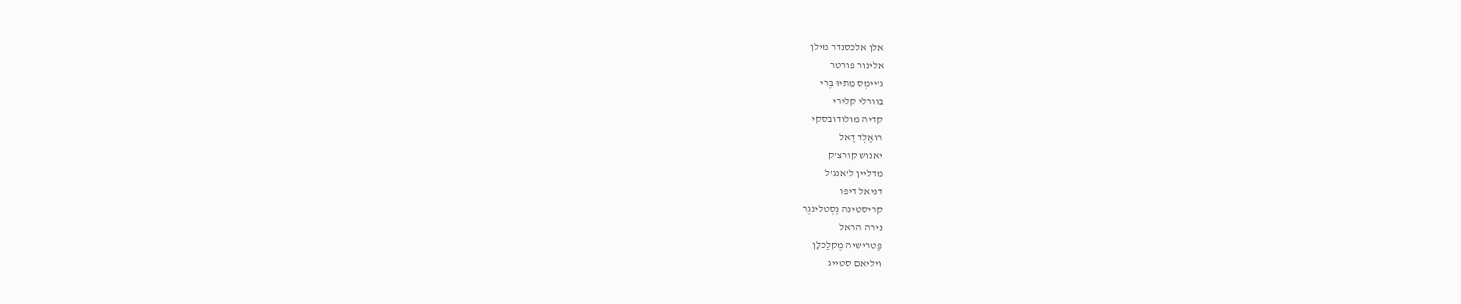אלן אלכסנדר מילן
אלינור פורטר
ג'יימְס מֵתיוּ בֶּרי
בוורלי קלירי
קדיה מולודובסקי
רואַלְד דַאל
יאנוש קורצ'ק
מדליין ל'אנג'ל
דניאל דיפו
קריסטינה נֶסְטלינגֶר
נירה הראל
פַּטרישיה מֶקלַכלָן
ויליאם סטייג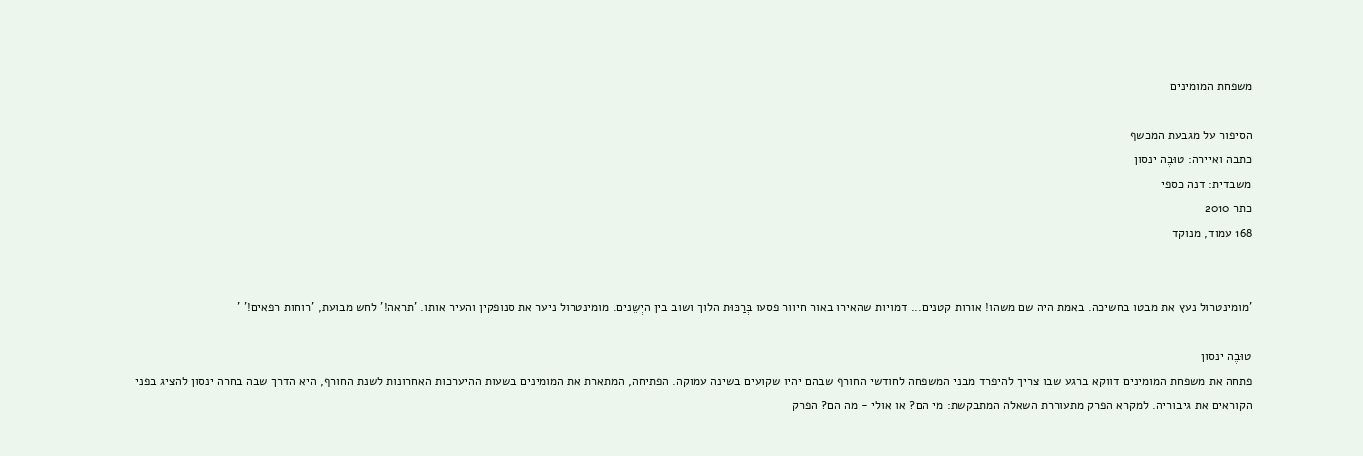משפחת המומינים

הסיפור על מגבעת המכשף
כתבה ואיירה: טוּבֶה ינסון
משבדית: דנה כספי
כתר 2010
168 עמוד, מנוקד


'מומינטרול נעץ את מבטו בחשיכה. באמת היה שם משהו! אורות קטנים... דמויות שהאירו באור חיוור פסעו בְּרַכּוּת הלוך ושוב בין היְשֵנים. מומינטרול ניער את סנופקין והעיר אותו. 'תראה!' לחש מבועת, 'רוחות רפאים!' '

טוּבֶה ינסון
פתחה את משפחת המומינים דווקא ברגע שבו צריך להיפרד מבני המשפחה לחודשי החורף שבהם יהיו שקועים בשינה עמוקה. הפתיחה, המתארת את המומינים בשעות ההיערכות האחרונות לשנת החורף, היא הדרך שבה בחרה ינסון להציג בפני הקוראים את גיבוריה. למקרא הפרק מתעוררת השאלה המתבקשת: מי הם? או אולי - מה הם? הפרק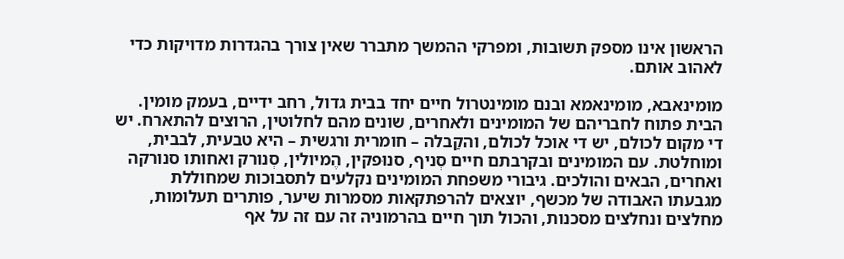הראשון אינו מספק תשובות, ומפרקי ההמשך מתברר שאין צורך בהגדרות מדויקות כדי לאהוב אותם.

מומינאבא, מומינאמא ובנם מומינטרול חיים יחד בבית גדול, רחב ידיים, בעמק מומין. הבית פתוח לחבריהם של המומינים ולאחרים, שונים מהם לחלוטין, הרוצים להתארח. יש די מקום לכולם, יש די אוכל לכולם, והקַבלה – חומרית ורגשית – היא טבעית, לבבית, ומוחלטת. עם המומינים ובקרבתם חיים סְניף, סנוּפקין, הֶמיולין, סְנורק ואחותו סנורקה ואחרים, הבאים והולכים. גיבורי משפחת המומינים נקלעים לתסבוכות שמחוללת מגבעתו האבודה של מכשף, יוצאים להרפתקאות מסמרות שיער, פותרים תעלומות, מחלצים ונחלצים מסכנות, והכול תוך חיים בהרמוניה זה עם זה על אף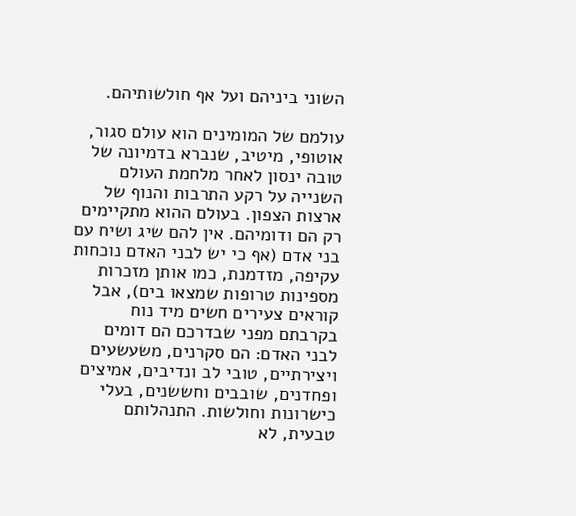השוני ביניהם ועל אף חולשותיהם.

עולמם של המומינים הוא עולם סגור, אוטופי, מיטיב, שנברא בדמיונה של טובה ינסון לאחר מלחמת העולם השנייה על רקע התרבות והנוף של ארצות הצפון. בעולם ההוא מתקיימים רק הם ודומיהם. אין להם שיג ושיח עם בני אדם (אף כי יש לבני האדם נוכחות עקיפה, מזדמנת, כמו אותן מזכרות מספינות טרופות שמצאו בים), אבל קוראים צעירים חשים מיד נוח בקרבתם מפני שבדרכם הם דומים לבני האדם: הם סקרנים, משעשעים ויצירתיים, טובי לב ונדיבים, אמיצים ופחדנים, שובבים וחששנים, בעלי כישרונות וחולשות. התנהלותם טבעית, לא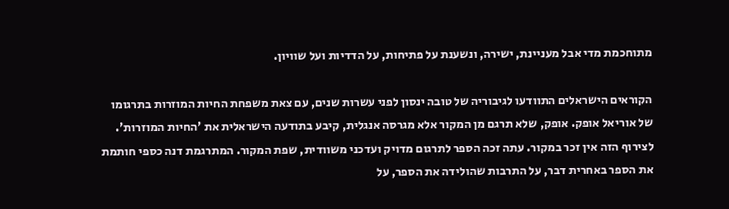מתוחכמת מדי אבל מעניינת, ישירה, ונשענת על פתיחות, על הדדיות ועל שוויון.

הקוראים הישראלים התוודעו לגיבוריה של טובה ינסון לפני עשרות שנים, עם צאת משפחת החיות המוזרות בתרגומו של אוריאל אופק. אופק, שלא תרגם מן המקור אלא מגרסה אנגלית, קיבע בתודעה הישראלית את 'החיות המוזרות'. לצירוף הזה אין זכר במקור. עתה זכה הספר לתרגום מדויק ועדכני משוודית, שפת המקור. המתרגמת דנה כספי חותמת את הספר באחרית דבר, על התרבות שהולידה את הספר, על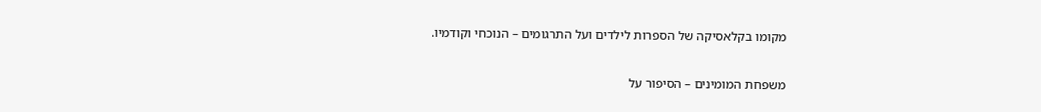מקומו בקלאסיקה של הספרות לילדים ועל התרגומים – הנוכחי וקודמיו.

משפחת המומינים – הסיפור על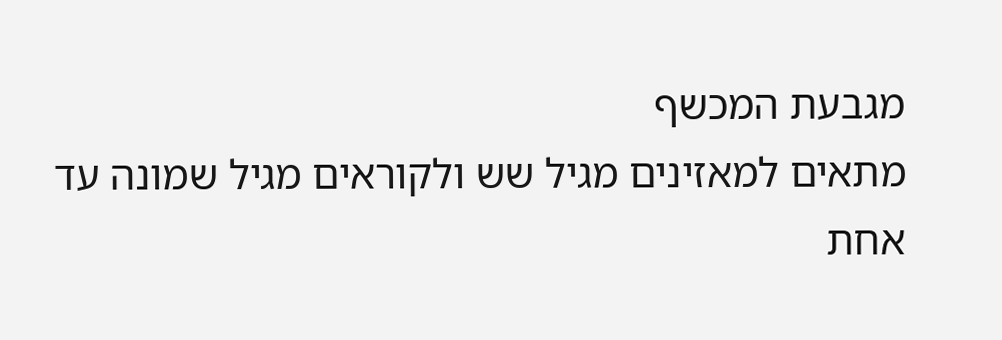מגבעת המכשף
מתאים למאזינים מגיל שש ולקוראים מגיל שמונה עד אחת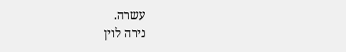עשרה.
נירה לוין